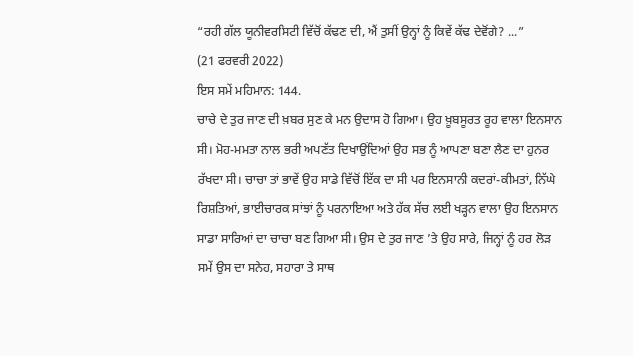“ਰਹੀ ਗੱਲ ਯੂਨੀਵਰਸਿਟੀ ਵਿੱਚੋਂ ਕੱਢਣ ਦੀ, ਐਂ ਤੁਸੀਂ ਉਨ੍ਹਾਂ ਨੂੰ ਕਿਵੇਂ ਕੱਢ ਦੇਵੋਂਗੇ? ...”
(21 ਫਰਵਰੀ 2022)
ਇਸ ਸਮੇਂ ਮਹਿਮਾਨ: 144.
ਚਾਚੇ ਦੇ ਤੁਰ ਜਾਣ ਦੀ ਖ਼ਬਰ ਸੁਣ ਕੇ ਮਨ ਉਦਾਸ ਹੋ ਗਿਆ। ਉਹ ਖ਼ੂਬਸੂਰਤ ਰੂਹ ਵਾਲਾ ਇਨਸਾਨ ਸੀ। ਮੋਹ-ਮਮਤਾ ਨਾਲ ਭਰੀ ਅਪਣੱਤ ਦਿਖਾਉਂਦਿਆਂ ਉਹ ਸਭ ਨੂੰ ਆਪਣਾ ਬਣਾ ਲੈਣ ਦਾ ਹੁਨਰ ਰੱਖਦਾ ਸੀ। ਚਾਚਾ ਤਾਂ ਭਾਵੇਂ ਉਹ ਸਾਡੇ ਵਿੱਚੋਂ ਇੱਕ ਦਾ ਸੀ ਪਰ ਇਨਸਾਨੀ ਕਦਰਾਂ-ਕੀਮਤਾਂ, ਨਿੱਘੇ ਰਿਸ਼ਤਿਆਂ, ਭਾਈਚਾਰਕ ਸਾਂਝਾਂ ਨੂੰ ਪਰਨਾਇਆ ਅਤੇ ਹੱਕ ਸੱਚ ਲਈ ਖੜ੍ਹਨ ਵਾਲਾ ਉਹ ਇਨਸਾਨ ਸਾਡਾ ਸਾਰਿਆਂ ਦਾ ਚਾਚਾ ਬਣ ਗਿਆ ਸੀ। ਉਸ ਦੇ ਤੁਰ ਜਾਣ ’ਤੇ ਉਹ ਸਾਰੇ, ਜਿਨ੍ਹਾਂ ਨੂੰ ਹਰ ਲੋੜ ਸਮੇਂ ਉਸ ਦਾ ਸਨੇਹ, ਸਹਾਰਾ ਤੇ ਸਾਥ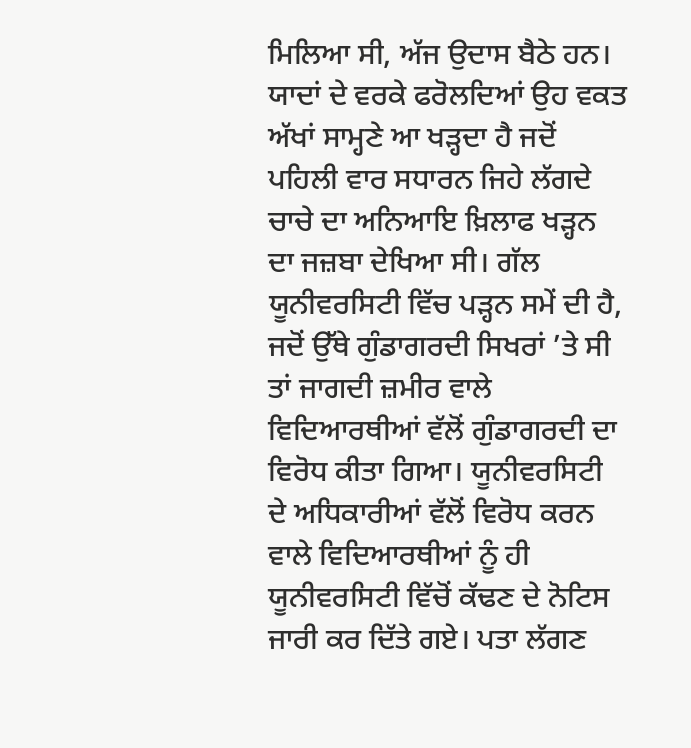ਮਿਲਿਆ ਸੀ, ਅੱਜ ਉਦਾਸ ਬੈਠੇ ਹਨ।
ਯਾਦਾਂ ਦੇ ਵਰਕੇ ਫਰੋਲਦਿਆਂ ਉਹ ਵਕਤ ਅੱਖਾਂ ਸਾਮ੍ਹਣੇ ਆ ਖੜ੍ਹਦਾ ਹੈ ਜਦੋਂ ਪਹਿਲੀ ਵਾਰ ਸਧਾਰਨ ਜਿਹੇ ਲੱਗਦੇ ਚਾਚੇ ਦਾ ਅਨਿਆਇ ਖ਼ਿਲਾਫ ਖੜ੍ਹਨ ਦਾ ਜਜ਼ਬਾ ਦੇਖਿਆ ਸੀ। ਗੱਲ ਯੂਨੀਵਰਸਿਟੀ ਵਿੱਚ ਪੜ੍ਹਨ ਸਮੇਂ ਦੀ ਹੈ, ਜਦੋਂ ਉੱਥੇ ਗੁੰਡਾਗਰਦੀ ਸਿਖਰਾਂ ’ਤੇ ਸੀ ਤਾਂ ਜਾਗਦੀ ਜ਼ਮੀਰ ਵਾਲੇ ਵਿਦਿਆਰਥੀਆਂ ਵੱਲੋਂ ਗੁੰਡਾਗਰਦੀ ਦਾ ਵਿਰੋਧ ਕੀਤਾ ਗਿਆ। ਯੂਨੀਵਰਸਿਟੀ ਦੇ ਅਧਿਕਾਰੀਆਂ ਵੱਲੋਂ ਵਿਰੋਧ ਕਰਨ ਵਾਲੇ ਵਿਦਿਆਰਥੀਆਂ ਨੂੰ ਹੀ ਯੂਨੀਵਰਸਿਟੀ ਵਿੱਚੋਂ ਕੱਢਣ ਦੇ ਨੋਟਿਸ ਜਾਰੀ ਕਰ ਦਿੱਤੇ ਗਏ। ਪਤਾ ਲੱਗਣ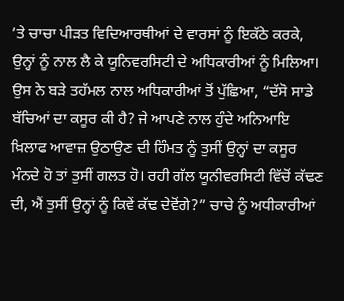’ਤੇ ਚਾਚਾ ਪੀੜਤ ਵਿਦਿਆਰਥੀਆਂ ਦੇ ਵਾਰਸਾਂ ਨੂੰ ਇਕੱਠੇ ਕਰਕੇ, ਉਨ੍ਹਾਂ ਨੂੰ ਨਾਲ ਲੈ ਕੇ ਯੂਨਿਵਰਸਿਟੀ ਦੇ ਅਧਿਕਾਰੀਆਂ ਨੂੰ ਮਿਲਿਆ। ਉਸ ਨੇ ਬੜੇ ਤਹੱਮਲ ਨਾਲ ਅਧਿਕਾਰੀਆਂ ਤੋਂ ਪੁੱਛਿਆ, “ਦੱਸੋ ਸਾਡੇ ਬੱਚਿਆਂ ਦਾ ਕਸੂਰ ਕੀ ਹੈ? ਜੇ ਆਪਣੇ ਨਾਲ ਹੁੰਦੇ ਅਨਿਆਇ ਖ਼ਿਲਾਫ ਆਵਾਜ਼ ਉਠਾਉਣ ਦੀ ਹਿੰਮਤ ਨੂੰ ਤੁਸੀਂ ਉਨ੍ਹਾਂ ਦਾ ਕਸੂਰ ਮੰਨਦੇ ਹੋ ਤਾਂ ਤੁਸੀਂ ਗਲਤ ਹੋ। ਰਹੀ ਗੱਲ ਯੂਨੀਵਰਸਿਟੀ ਵਿੱਚੋਂ ਕੱਢਣ ਦੀ, ਐਂ ਤੁਸੀਂ ਉਨ੍ਹਾਂ ਨੂੰ ਕਿਵੇਂ ਕੱਢ ਦੇਵੋਂਗੇ?” ਚਾਚੇ ਨੂੰ ਅਧੀਕਾਰੀਆਂ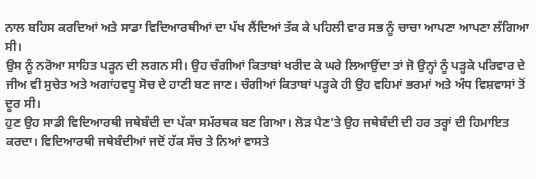ਨਾਲ ਬਹਿਸ ਕਰਦਿਆਂ ਅਤੇ ਸਾਡਾ ਵਿਦਿਆਰਥੀਆਂ ਦਾ ਪੱਖ ਲੈਂਦਿਆਂ ਤੱਕ ਕੇ ਪਹਿਲੀ ਵਾਰ ਸਭ ਨੂੰ ਚਾਚਾ ਆਪਣਾ ਆਪਣਾ ਲੱਗਿਆ ਸੀ।
ਉਸ ਨੂੰ ਨਰੋਆ ਸਾਹਿਤ ਪੜ੍ਹਨ ਦੀ ਲਗਨ ਸੀ। ਉਹ ਚੰਗੀਆਂ ਕਿਤਾਬਾਂ ਖਰੀਦ ਕੇ ਘਰੇ ਲਿਆਉਂਦਾ ਤਾਂ ਜੋ ਉਨ੍ਹਾਂ ਨੂੰ ਪੜ੍ਹਕੇ ਪਰਿਵਾਰ ਦੇ ਜੀਅ ਵੀ ਸੁਚੇਤ ਅਤੇ ਅਗਾਂਹਵਧੂ ਸੋਚ ਦੇ ਹਾਣੀ ਬਣ ਜਾਣ। ਚੰਗੀਆਂ ਕਿਤਾਬਾਂ ਪੜ੍ਹਕੇ ਹੀ ਉਹ ਵਹਿਮਾਂ ਭਰਮਾਂ ਅਤੇ ਅੰਧ ਵਿਸ਼ਵਾਸਾਂ ਤੋਂ ਦੂਰ ਸੀ।
ਹੁਣ ਉਹ ਸਾਡੀ ਵਿਦਿਆਰਥੀ ਜਥੇਬੰਦੀ ਦਾ ਪੱਕਾ ਸਮੱਰਥਕ ਬਣ ਗਿਆ। ਲੋੜ ਪੈਣ’ਤੇ ਉਹ ਜਥੇਬੰਦੀ ਦੀ ਹਰ ਤਰ੍ਹਾਂ ਦੀ ਹਿਮਾਇਤ ਕਰਦਾ। ਵਿਦਿਆਰਥੀ ਜਥੇਬੰਦੀਆਂ ਜਦੋਂ ਹੱਕ ਸੱਚ ਤੇ ਨਿਆਂ ਵਾਸਤੇ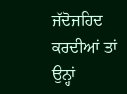ਜੱਦੋਜਹਿਦ ਕਰਦੀਆਂ ਤਾਂ ਉਨ੍ਹਾਂ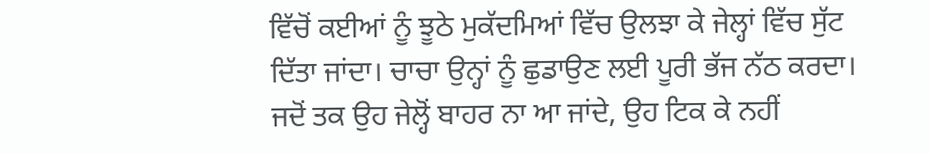ਵਿੱਚੋਂ ਕਈਆਂ ਨੂੰ ਝੂਠੇ ਮੁਕੱਦਮਿਆਂ ਵਿੱਚ ਉਲਝਾ ਕੇ ਜੇਲ੍ਹਾਂ ਵਿੱਚ ਸੁੱਟ ਦਿੱਤਾ ਜਾਂਦਾ। ਚਾਚਾ ਉਨ੍ਹਾਂ ਨੂੰ ਛੁਡਾਉਣ ਲਈ ਪੂਰੀ ਭੱਜ ਨੱਠ ਕਰਦਾ। ਜਦੋਂ ਤਕ ਉਹ ਜੇਲ੍ਹੋਂ ਬਾਹਰ ਨਾ ਆ ਜਾਂਦੇ, ਉਹ ਟਿਕ ਕੇ ਨਹੀਂ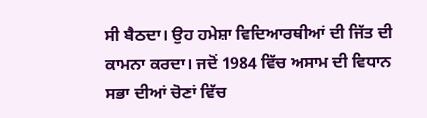ਸੀ ਬੈਠਦਾ। ਉਹ ਹਮੇਸ਼ਾ ਵਿਦਿਆਰਥੀਆਂ ਦੀ ਜਿੱਤ ਦੀ ਕਾਮਨਾ ਕਰਦਾ। ਜਦੋਂ 1984 ਵਿੱਚ ਅਸਾਮ ਦੀ ਵਿਧਾਨ ਸਭਾ ਦੀਆਂ ਚੋਣਾਂ ਵਿੱਚ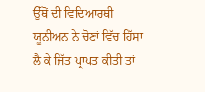ਉੱਥੋਂ ਦੀ ਵਿਦਿਆਰਥੀ ਯੂਨੀਅਨ ਨੇ ਚੋਣਾਂ ਵਿੱਚ ਹਿੱਸਾ ਲੈ ਕੇ ਜਿੱਤ ਪ੍ਰਾਪਤ ਕੀਤੀ ਤਾਂ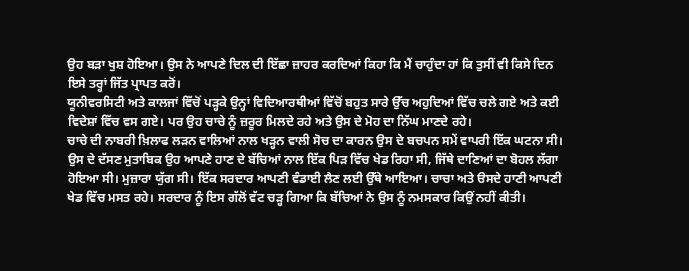ਉਹ ਬੜਾ ਖੁਸ਼ ਹੋਇਆ। ਉਸ ਨੇ ਆਪਣੇ ਦਿਲ ਦੀ ਇੱਛਾ ਜ਼ਾਹਰ ਕਰਦਿਆਂ ਕਿਹਾ ਕਿ ਮੈਂ ਚਾਹੁੰਦਾ ਹਾਂ ਕਿ ਤੁਸੀਂ ਵੀ ਕਿਸੇ ਦਿਨ ਇਸੇ ਤਰ੍ਹਾਂ ਜਿੱਤ ਪ੍ਰਾਪਤ ਕਰੋਂ।
ਯੂਨੀਵਰਸਿਟੀ ਅਤੇ ਕਾਲਜਾਂ ਵਿੱਚੋਂ ਪੜ੍ਹਕੇ ਉਨ੍ਹਾਂ ਵਿਦਿਆਰਥੀਆਂ ਵਿੱਚੋਂ ਬਹੁਤ ਸਾਰੇ ਉੱਚ ਅਹੁਦਿਆਂ ਵਿੱਚ ਚਲੇ ਗਏ ਅਤੇ ਕਈ ਵਿਦੇਸ਼ਾਂ ਵਿੱਚ ਵਸ ਗਏ। ਪਰ ਉਹ ਚਾਚੇ ਨੂੰ ਜ਼ਰੂਰ ਮਿਲਦੇ ਰਹੇ ਅਤੇ ਉਸ ਦੇ ਮੋਹ ਦਾ ਨਿੱਘ ਮਾਣਦੇ ਰਹੇ।
ਚਾਚੇ ਦੀ ਨਾਬਰੀ ਖ਼ਿਲਾਫ ਲੜਨ ਵਾਲਿਆਂ ਨਾਲ ਖੜ੍ਹਨ ਵਾਲੀ ਸੋਚ ਦਾ ਕਾਰਨ ਉਸ ਦੇ ਬਚਪਨ ਸਮੇਂ ਵਾਪਰੀ ਇੱਕ ਘਟਨਾ ਸੀ। ਉਸ ਦੇ ਦੱਸਣ ਮੁਤਾਬਿਕ ਉਹ ਆਪਣੇ ਹਾਣ ਦੇ ਬੱਚਿਆਂ ਨਾਲ ਇੱਕ ਪਿੜ ਵਿੱਚ ਖੇਡ ਰਿਹਾ ਸੀ, ਜਿੱਥੇ ਦਾਣਿਆਂ ਦਾ ਬੋਹਲ ਲੱਗਾ ਹੋਇਆ ਸੀ। ਮੁਜ਼ਾਰਾ ਯੁੱਗ ਸੀ। ਇੱਕ ਸਰਦਾਰ ਆਪਣੀ ਵੰਡਾਈ ਲੈਣ ਲਈ ਉੱਥੇ ਆਇਆ। ਚਾਚਾ ਅਤੇ ੳਸਦੇ ਹਾਣੀ ਆਪਣੀ ਖੇਡ ਵਿੱਚ ਮਸਤ ਰਹੇ। ਸਰਦਾਰ ਨੂੰ ਇਸ ਗੱਲੋਂ ਵੱਟ ਚੜ੍ਹ ਗਿਆ ਕਿ ਬੱਚਿਆਂ ਨੇ ਉਸ ਨੂੰ ਨਮਸਕਾਰ ਕਿਉਂ ਨਹੀਂ ਕੀਤੀ।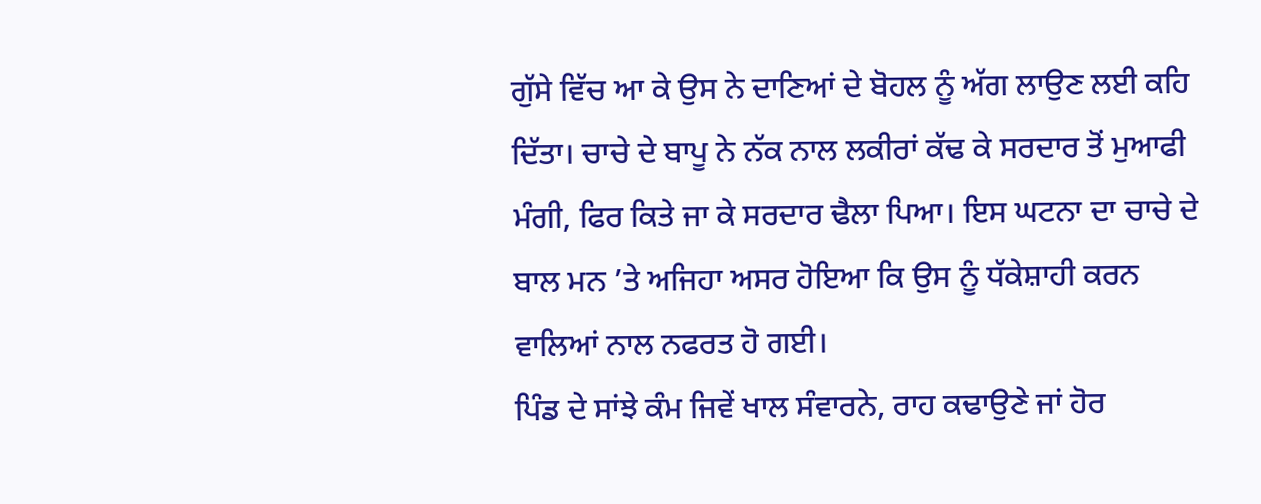ਗੁੱਸੇ ਵਿੱਚ ਆ ਕੇ ਉਸ ਨੇ ਦਾਣਿਆਂ ਦੇ ਬੋਹਲ ਨੂੰ ਅੱਗ ਲਾਉਣ ਲਈ ਕਹਿ ਦਿੱਤਾ। ਚਾਚੇ ਦੇ ਬਾਪੂ ਨੇ ਨੱਕ ਨਾਲ ਲਕੀਰਾਂ ਕੱਢ ਕੇ ਸਰਦਾਰ ਤੋਂ ਮੁਆਫੀ ਮੰਗੀ, ਫਿਰ ਕਿਤੇ ਜਾ ਕੇ ਸਰਦਾਰ ਢੈਲਾ ਪਿਆ। ਇਸ ਘਟਨਾ ਦਾ ਚਾਚੇ ਦੇ ਬਾਲ ਮਨ ’ਤੇ ਅਜਿਹਾ ਅਸਰ ਹੋਇਆ ਕਿ ਉਸ ਨੂੰ ਧੱਕੇਸ਼ਾਹੀ ਕਰਨ ਵਾਲਿਆਂ ਨਾਲ ਨਫਰਤ ਹੋ ਗਈ।
ਪਿੰਡ ਦੇ ਸਾਂਝੇ ਕੰਮ ਜਿਵੇਂ ਖਾਲ ਸੰਵਾਰਨੇ, ਰਾਹ ਕਢਾਉਣੇ ਜਾਂ ਹੋਰ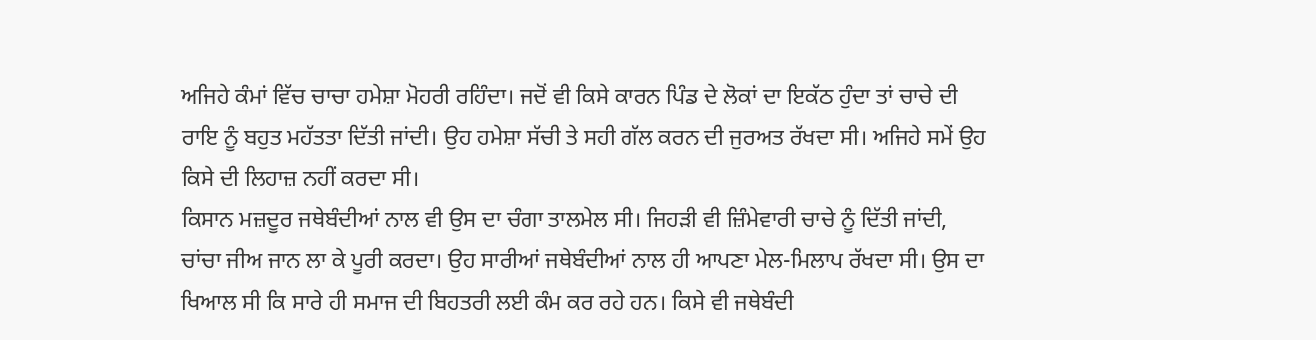ਅਜਿਹੇ ਕੰਮਾਂ ਵਿੱਚ ਚਾਚਾ ਹਮੇਸ਼ਾ ਮੋਹਰੀ ਰਹਿੰਦਾ। ਜਦੋਂ ਵੀ ਕਿਸੇ ਕਾਰਨ ਪਿੰਡ ਦੇ ਲੋਕਾਂ ਦਾ ਇਕੱਠ ਹੁੰਦਾ ਤਾਂ ਚਾਚੇ ਦੀ ਰਾਇ ਨੂੰ ਬਹੁਤ ਮਹੱਤਤਾ ਦਿੱਤੀ ਜਾਂਦੀ। ਉਹ ਹਮੇਸ਼ਾ ਸੱਚੀ ਤੇ ਸਹੀ ਗੱਲ ਕਰਨ ਦੀ ਜੁਰਅਤ ਰੱਖਦਾ ਸੀ। ਅਜਿਹੇ ਸਮੇਂ ਉਹ ਕਿਸੇ ਦੀ ਲਿਹਾਜ਼ ਨਹੀਂ ਕਰਦਾ ਸੀ।
ਕਿਸਾਨ ਮਜ਼ਦੂਰ ਜਥੇਬੰਦੀਆਂ ਨਾਲ ਵੀ ਉਸ ਦਾ ਚੰਗਾ ਤਾਲਮੇਲ ਸੀ। ਜਿਹੜੀ ਵੀ ਜ਼ਿੰਮੇਵਾਰੀ ਚਾਚੇ ਨੂੰ ਦਿੱਤੀ ਜਾਂਦੀ, ਚਾਂਚਾ ਜੀਅ ਜਾਨ ਲਾ ਕੇ ਪੂਰੀ ਕਰਦਾ। ਉਹ ਸਾਰੀਆਂ ਜਥੇਬੰਦੀਆਂ ਨਾਲ ਹੀ ਆਪਣਾ ਮੇਲ-ਮਿਲਾਪ ਰੱਖਦਾ ਸੀ। ਉਸ ਦਾ ਖਿਆਲ ਸੀ ਕਿ ਸਾਰੇ ਹੀ ਸਮਾਜ ਦੀ ਬਿਹਤਰੀ ਲਈ ਕੰਮ ਕਰ ਰਹੇ ਹਨ। ਕਿਸੇ ਵੀ ਜਥੇਬੰਦੀ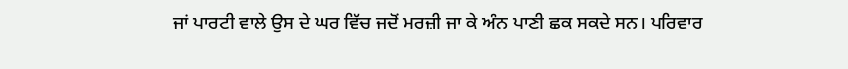ਜਾਂ ਪਾਰਟੀ ਵਾਲੇ ਉਸ ਦੇ ਘਰ ਵਿੱਚ ਜਦੋਂ ਮਰਜ਼ੀ ਜਾ ਕੇ ਅੰਨ ਪਾਣੀ ਛਕ ਸਕਦੇ ਸਨ। ਪਰਿਵਾਰ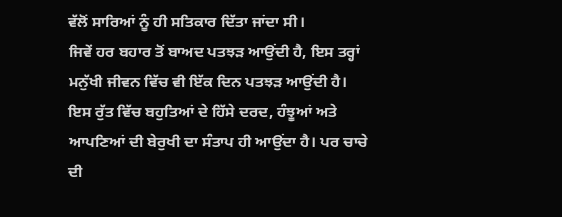ਵੱਲੋਂ ਸਾਰਿਆਂ ਨੂੰ ਹੀ ਸਤਿਕਾਰ ਦਿੱਤਾ ਜਾਂਦਾ ਸੀ।
ਜਿਵੇਂ ਹਰ ਬਹਾਰ ਤੋਂ ਬਾਅਦ ਪਤਝੜ ਆਉਂਦੀ ਹੈ, ਇਸ ਤਰ੍ਹਾਂ ਮਨੁੱਖੀ ਜੀਵਨ ਵਿੱਚ ਵੀ ਇੱਕ ਦਿਨ ਪਤਝੜ ਆਉਂਦੀ ਹੈ। ਇਸ ਰੁੱਤ ਵਿੱਚ ਬਹੁਤਿਆਂ ਦੇ ਹਿੱਸੇ ਦਰਦ, ਹੰਝੂਆਂ ਅਤੇ ਆਪਣਿਆਂ ਦੀ ਬੇਰੁਖੀ ਦਾ ਸੰਤਾਪ ਹੀ ਆਉਂਦਾ ਹੈ। ਪਰ ਚਾਚੇ ਦੀ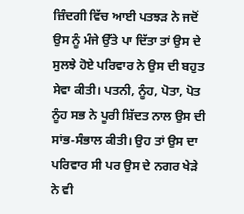ਜ਼ਿੰਦਗੀ ਵਿੱਚ ਆਈ ਪਤਝੜ ਨੇ ਜਦੋਂ ਉਸ ਨੂੰ ਮੰਜੇ ਉੱਤੇ ਪਾ ਦਿੱਤਾ ਤਾਂ ਉਸ ਦੇ ਸੁਲਝੇ ਹੋਏ ਪਰਿਵਾਰ ਨੇ ਉਸ ਦੀ ਬਹੁਤ ਸੇਵਾ ਕੀਤੀ। ਪਤਨੀ, ਨੂੰਹ, ਪੋਤਾ, ਪੋਤ ਨੂੰਹ ਸਭ ਨੇ ਪੂਰੀ ਸ਼ਿੱਦਤ ਨਾਲ ਉਸ ਦੀ ਸਾਂਭ-ਸੰਭਾਲ ਕੀਤੀ। ਉਹ ਤਾਂ ਉਸ ਦਾ ਪਰਿਵਾਰ ਸੀ ਪਰ ਉਸ ਦੇ ਨਗਰ ਖੇੜੇ ਨੇ ਵੀ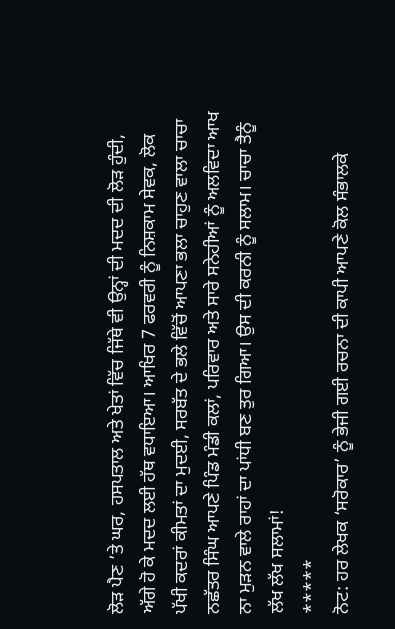ਲੋੜ ਪੈਣ ’ਤੇ ਘਰ, ਹਸਪਤਾਲ ਅਤੇ ਖੇਤਾਂ ਵਿੱਚ ਜਿੱਥੇ ਵੀ ਉਨ੍ਹਾਂ ਦੀ ਮਦਦ ਦੀ ਲੋੜ ਹੁੰਦੀ, ਅੱਗੇ ਹੋ ਕੇ ਮਦਦ ਲਈ ਹੱਥ ਵਧਾਇਆ। ਆਖਿਰ 7 ਫਰਵਰੀ ਨੂੰ ਨਿਸ਼ਕਾਮ ਸੇਵਕ, ਲੋਕ ਪੱਖੀ ਕਦਰਾਂ ਕੀਮਤਾਂ ਦਾ ਮੁਦਈ, ਸਰਬੱਤ ਦੇ ਭਲੇ ਵਿੱਚੋਂ ਆਪਣਾ ਭਲਾ ਚਾਹੁਣ ਵਾਲਾ ਚਾਚਾ ਨਛੱਤਰ ਸਿੰਘ ਆਪਣੇ ਪਿੰਡ ਮੰਡੀ ਕਲਾਂ, ਪਰਿਵਾਰ ਅਤੇ ਸਾਰੇ ਸਨੇਹੀਆਂ ਨੂੰ ਅਲਵਿਦਾ ਆਖ ਨਾ ਮੁੜਨ ਵਾਲੇ ਰਾਹਾਂ ਦਾ ਪਾਂਧੀ ਬਣ ਤੁਰ ਗਿਆ। ਉਸ ਦੀ ਕਰਨੀ ਨੂੰ ਸਲਾਮ। ਚਾਚਾ ਤੈਨੂੰ ਲੱਖ ਲੱਖ ਸਲਾਮਾਂ!
*****
ਨੋਟ: ਹਰ ਲੇਖਕ ‘ਸਰੋਕਾਰ’ ਨੂੰ ਭੇਜੀ ਗਈ ਰਚਨਾ ਦੀ ਕਾਪੀ ਆਪਣੇ ਕੋਲ ਸੰਭਾਲਕੇ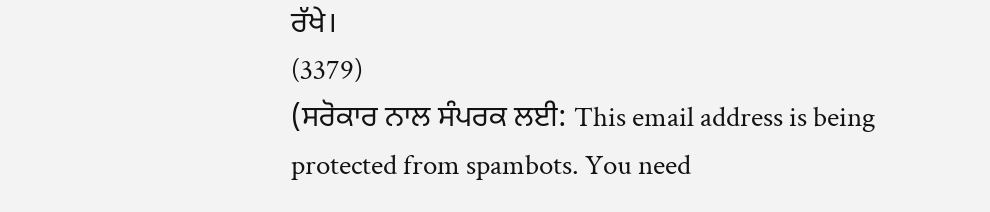ਰੱਖੇ।
(3379)
(ਸਰੋਕਾਰ ਨਾਲ ਸੰਪਰਕ ਲਈ: This email address is being protected from spambots. You need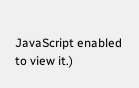JavaScript enabled to view it.)